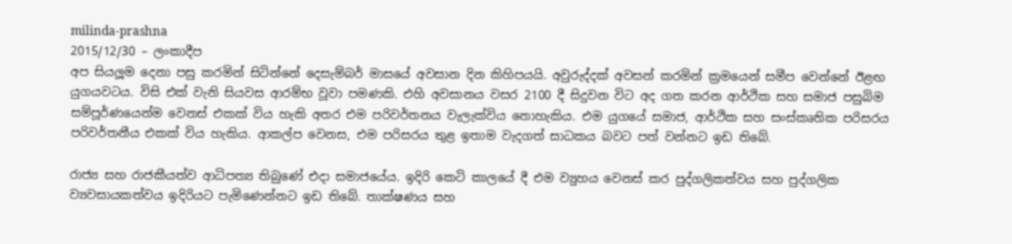milinda-prashna
2015/12/30 – ලංකාදීප
අප සියලූම දෙනා පසු කරමින් සිටින්නේ දෙසැම්බර් මාසයේ අවසාන දින කිහිපයයි. අවුරුද්දක් අවසන් කරමින් ක්‍රමයෙන් සමීප වෙන්නේ ඊළඟ යුගයවටය. විසි එක් වැනි සියවස ආරම්භ වූවා පමණකි. එහි අවසානය වසර 2100 දී සිදුවන විට අද ගත කරන ආර්ථික සහ සමාජ පසුබිම සම්පූර්ණයෙන්ම වෙනස් එකක් විය හැකි අතර එම පරිවර්තනය වැලැක්විය නොහැකිය. එම යුගයේ සමාජ, ආර්ථික සහ සංස්කෘතික පරිසරය පරිවර්තනීය එකක් විය හැකිය. ආකල්ප වෙනස, එම පරිසරය තුළ ඉතාම වැදගත් සාධකය බවට පත් වන්නට ඉඩ තිබේ.

රාජ්‍ය සහ රාජකීයත්ව ආධිපත්‍ය තිබුණේ එදා සමාජයේය. ඉදිරි කෙටි කාලයේ දී එම ව්‍යුහය වෙනස් කර පුද්ගලිකත්වය සහ පුද්ගලික ව්‍යවසායකත්වය ඉදිරියට පැමිණෙන්නට ඉඩ තිබේ. තාක්ෂණය සහ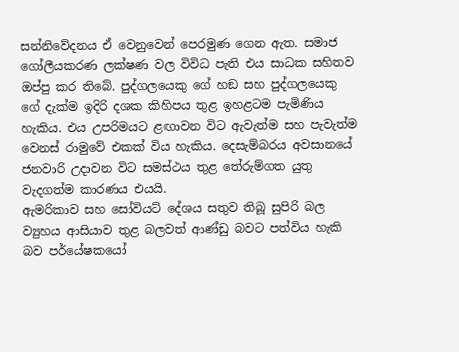සන්නිවේදනය ඒ වෙනුවෙන් පෙරමුණ ගෙන ඇත. සමාජ ගෝලීයකරණ ලක්ෂණ වල විවිධ පැති එය සාධක සහිතව ඔප්පු කර තිබේ. පුද්ගලයෙකු ගේ හඞ සහ පුද්ගලයෙකු ගේ දැක්ම ඉදිරි දශක කිහිපය තුළ ඉහළටම පැමිණිය හැකිය. එය උපරිමයට ළඟාවන විට ඇවැත්ම සහ පැවැත්ම වෙනස් රාමුවේ එකක් විය හැකිය. දෙසැම්බරය අවසානයේ ජනවාරි උදාවන විට සමස්ථය තුළ තේරුම්ගත යුතු වැදගත්ම කාරණය එයයි.
ඇමරිකාව සහ සෝවියට් දේශය සතුව තිබූ සුපිරි බල ව්‍යුහය ආසියාව තුළ බලවත් ආණ්ඩු බවට පත්විය හැකි බව පර්යේෂකයෝ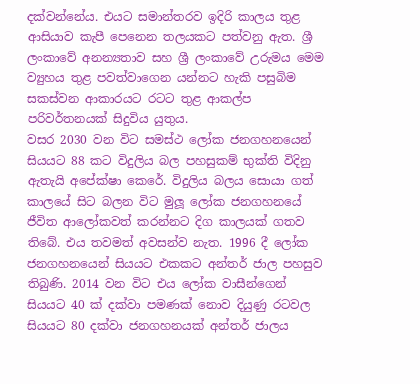දක්වන්නේය. එයට සමාන්තරව ඉදිරි කාලය තුළ ආසියාව කැපී පෙනෙන තලයකට පත්වනු ඇත. ශ්‍රී ලංකාවේ අනන්‍යතාව සහ ශ්‍රී ලංකාවේ උරුමය මෙම ව්‍යුහය තුළ පවත්වාගෙන යන්නට හැකි පසුබිම සකස්වන ආකාරයට රටට තුළ ආකල්ප පරිවර්තනයක් සිදුවිය යුතුය.
වසර 2030 වන විට සමස්ථ ලෝක ජනගහනයෙන් සියයට 88 කට විදුලිය බල පහසුකම් භුක්ති විදිනු ඇතැයි අපේක්ෂා කෙරේ. විදුලිය බලය සොයා ගත් කාලයේ සිට බලන විට මුලූ ලෝක ජනගහනයේ ජීවිත ආලෝකවත් කරන්නට දිග කාලයක් ගතව තිබේ. එය තවමත් අවසන්ව නැත. 1996 දී ලෝක ජනගහනයෙන් සියයට එකකට අන්තර් ජාල පහසුව තිබුණි. 2014 වන විට එය ලෝක වාසීන්ගෙන් සියයට 40 ක් දක්වා පමණක් නොව දියුණු රටවල සියයට 80 දක්වා ජනගහනයක් අන්තර් ජාලය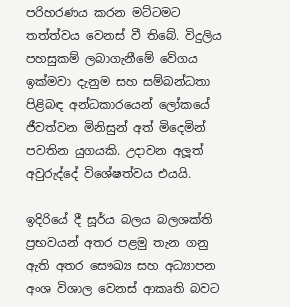පරිහරණය කරන මට්ටමට තත්ත්වය වෙනස් වී තිබේ. විදුලිය පහසුකම් ලබාගැනීමේ වේගය ඉක්මවා දැනුම සහ සම්බන්ධතා පිළිබඳ අන්ධකාරයෙන් ලෝකයේ ජීවත්වන මිනිසුන් අත් මිදෙමින් පවතින යුගයකි. උදාවන අලූත් අවුරුද්දේ විශේෂත්වය එයයි.

ඉදිරියේ දී සූර්ය බලය බලශක්ති ප්‍රභවයන් අතර පළමු තැන ගනු ඇති අතර සෞඛ්‍ය සහ අධ්‍යාපන අංශ විශාල වෙනස් ආකෘති බවට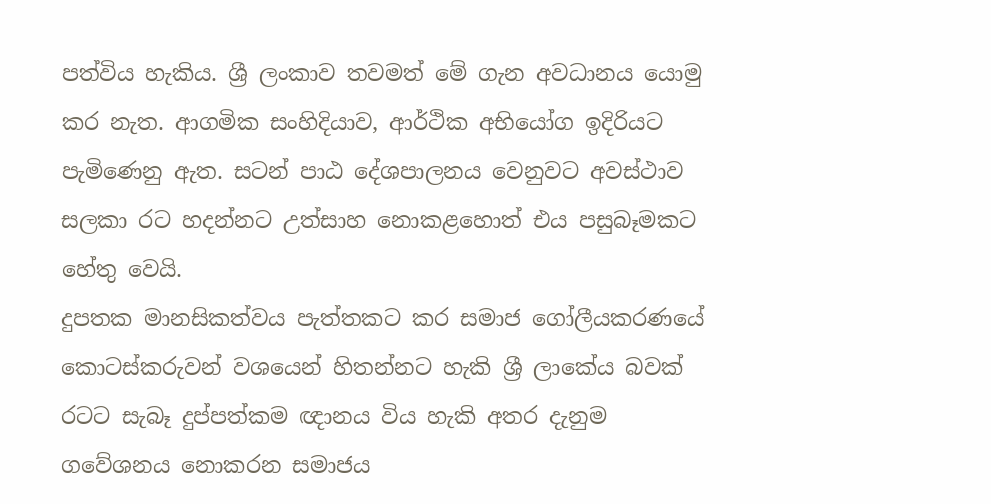පත්විය හැකිය. ශ්‍රී ලංකාව තවමත් මේ ගැන අවධානය යොමු කර නැත. ආගමික සංහිදියාව, ආර්ථික අභියෝග ඉදිරියට පැමිණෙනු ඇත. සටන් පාඨ දේශපාලනය වෙනුවට අවස්ථාව සලකා රට හදන්නට උත්සාහ නොකළහොත් එය පසුබෑමකට හේතු වෙයි.
දුපතක මානසිකත්වය පැත්තකට කර සමාජ ගෝලීයකරණයේ කොටස්කරුවන් වශයෙන් හිතන්නට හැකි ශ්‍රී ලාකේය බවක් රටට සැබෑ දුප්පත්කම ඥානය විය හැකි අතර දැනුම ගවේශනය නොකරන සමාජය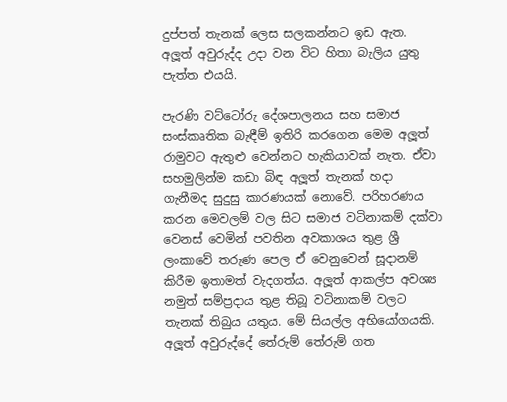දුප්පත් තැනක් ලෙස සලකන්නට ඉඩ ඇත. අලූත් අවුරුද්ද උදා වන විට හිතා බැලිය යුතු පැත්ත එයයි.

පැරණි වට්ටෝරු දේශපාලනය සහ සමාජ සංස්කෘතික බැඳීම් ඉතිරි කරගෙන මෙම අලූත් රාමුවට ඇතුළු වෙන්නට හැකියාවක් නැත. ඒවා සහමුලින්ම කඩා බිඳ අලූත් තැනක් හදා ගැනීමද සුදුසු කාරණයක් නොවේ. පරිහරණය කරන මෙවලම් වල සිට සමාජ වටිනාකම් දක්වා වෙනස් වෙමින් පවතින අවකාශය තුළ ශ්‍රී ලංකාවේ තරුණ පෙල ඒ වෙනුවෙන් සූදානම් කිරීම ඉතාමත් වැදගත්ය. අලූත් ආකල්ප අවශ්‍ය නමුත් සම්ප්‍රදාය තුළ තිබූ වටිනාකම් වලට තැනක් තිබුය යතුය. මේ සියල්ල අභියෝගයකි. අලූත් අවුරුද්දේ තේරුම් තේරුම් ගත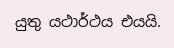යුතු යථාර්ථය එයයි.